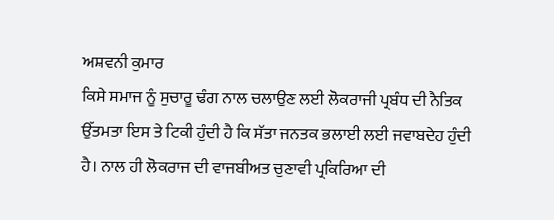ਅਸ਼ਵਨੀ ਕੁਮਾਰ
ਕਿਸੇ ਸਮਾਜ ਨੂੰ ਸੁਚਾਰੂ ਢੰਗ ਨਾਲ ਚਲਾਉਣ ਲਈ ਲੋਕਰਾਜੀ ਪ੍ਰਬੰਧ ਦੀ ਨੈਤਿਕ ਉੱਤਮਤਾ ਇਸ ਤੇ ਟਿਕੀ ਹੁੰਦੀ ਹੈ ਕਿ ਸੱਤਾ ਜਨਤਕ ਭਲਾਈ ਲਈ ਜਵਾਬਦੇਹ ਹੁੰਦੀ ਹੈ। ਨਾਲ ਹੀ ਲੋਕਰਾਜ ਦੀ ਵਾਜਬੀਅਤ ਚੁਣਾਵੀ ਪ੍ਰਕਿਰਿਆ ਦੀ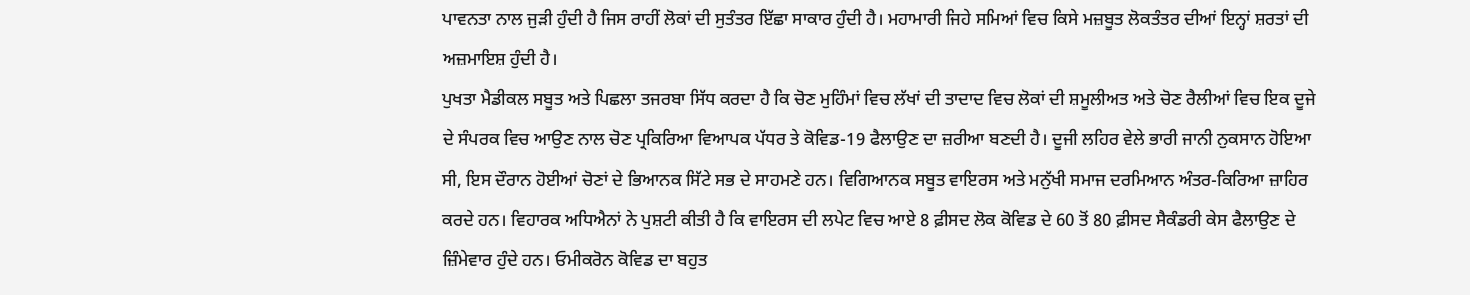ਪਾਵਨਤਾ ਨਾਲ ਜੁੜੀ ਹੁੰਦੀ ਹੈ ਜਿਸ ਰਾਹੀਂ ਲੋਕਾਂ ਦੀ ਸੁਤੰਤਰ ਇੱਛਾ ਸਾਕਾਰ ਹੁੰਦੀ ਹੈ। ਮਹਾਮਾਰੀ ਜਿਹੇ ਸਮਿਆਂ ਵਿਚ ਕਿਸੇ ਮਜ਼ਬੂਤ ਲੋਕਤੰਤਰ ਦੀਆਂ ਇਨ੍ਹਾਂ ਸ਼ਰਤਾਂ ਦੀ ਅਜ਼ਮਾਇਸ਼ ਹੁੰਦੀ ਹੈ।
ਪੁਖਤਾ ਮੈਡੀਕਲ ਸਬੂਤ ਅਤੇ ਪਿਛਲਾ ਤਜਰਬਾ ਸਿੱਧ ਕਰਦਾ ਹੈ ਕਿ ਚੋਣ ਮੁਹਿੰਮਾਂ ਵਿਚ ਲੱਖਾਂ ਦੀ ਤਾਦਾਦ ਵਿਚ ਲੋਕਾਂ ਦੀ ਸ਼ਮੂਲੀਅਤ ਅਤੇ ਚੋਣ ਰੈਲੀਆਂ ਵਿਚ ਇਕ ਦੂਜੇ ਦੇ ਸੰਪਰਕ ਵਿਚ ਆਉਣ ਨਾਲ ਚੋਣ ਪ੍ਰਕਿਰਿਆ ਵਿਆਪਕ ਪੱਧਰ ਤੇ ਕੋਵਿਡ-19 ਫੈਲਾਉਣ ਦਾ ਜ਼ਰੀਆ ਬਣਦੀ ਹੈ। ਦੂਜੀ ਲਹਿਰ ਵੇਲੇ ਭਾਰੀ ਜਾਨੀ ਨੁਕਸਾਨ ਹੋਇਆ ਸੀ, ਇਸ ਦੌਰਾਨ ਹੋਈਆਂ ਚੋਣਾਂ ਦੇ ਭਿਆਨਕ ਸਿੱਟੇ ਸਭ ਦੇ ਸਾਹਮਣੇ ਹਨ। ਵਿਗਿਆਨਕ ਸਬੂਤ ਵਾਇਰਸ ਅਤੇ ਮਨੁੱਖੀ ਸਮਾਜ ਦਰਮਿਆਨ ਅੰਤਰ-ਕਿਰਿਆ ਜ਼ਾਹਿਰ ਕਰਦੇ ਹਨ। ਵਿਹਾਰਕ ਅਧਿਐਨਾਂ ਨੇ ਪੁਸ਼ਟੀ ਕੀਤੀ ਹੈ ਕਿ ਵਾਇਰਸ ਦੀ ਲਪੇਟ ਵਿਚ ਆਏ 8 ਫ਼ੀਸਦ ਲੋਕ ਕੋਵਿਡ ਦੇ 60 ਤੋਂ 80 ਫ਼ੀਸਦ ਸੈਕੰਡਰੀ ਕੇਸ ਫੈਲਾਉਣ ਦੇ ਜ਼ਿੰਮੇਵਾਰ ਹੁੰਦੇ ਹਨ। ਓਮੀਕਰੋਨ ਕੋਵਿਡ ਦਾ ਬਹੁਤ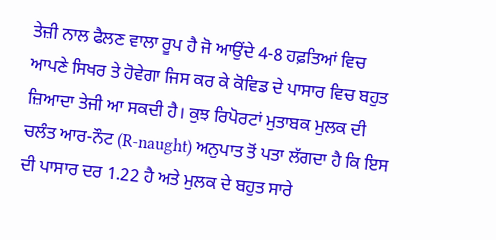ਤੇਜ਼ੀ ਨਾਲ ਫੈਲਣ ਵਾਲਾ ਰੂਪ ਹੈ ਜੋ ਆਉਂਦੇ 4-8 ਹਫ਼ਤਿਆਂ ਵਿਚ ਆਪਣੇ ਸਿਖਰ ਤੇ ਹੋਵੇਗਾ ਜਿਸ ਕਰ ਕੇ ਕੋਵਿਡ ਦੇ ਪਾਸਾਰ ਵਿਚ ਬਹੁਤ ਜ਼ਿਆਦਾ ਤੇਜੀ ਆ ਸਕਦੀ ਹੈ। ਕੁਝ ਰਿਪੋਰਟਾਂ ਮੁਤਾਬਕ ਮੁਲਕ ਦੀ ਚਲੰਤ ਆਰ-ਨੌਟ (R-naught) ਅਨੁਪਾਤ ਤੋਂ ਪਤਾ ਲੱਗਦਾ ਹੈ ਕਿ ਇਸ ਦੀ ਪਾਸਾਰ ਦਰ 1.22 ਹੈ ਅਤੇ ਮੁਲਕ ਦੇ ਬਹੁਤ ਸਾਰੇ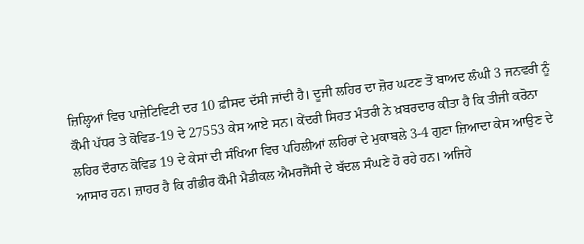ਜ਼ਿਲ੍ਹਿਆਂ ਵਿਚ ਪਾਜ਼ੇਟਿਵਿਟੀ ਦਰ 10 ਫ਼ੀਸਦ ਦੱਸੀ ਜਾਂਦੀ ਹੈ। ਦੂਜੀ ਲਹਿਰ ਦਾ ਜ਼ੋਰ ਘਟਣ ਤੋਂ ਬਾਅਦ ਲੰਘੀ 3 ਜਨਵਰੀ ਨੂੰ ਕੌਮੀ ਪੱਧਰ ਤੇ ਕੋਵਿਡ-19 ਦੇ 27553 ਕੇਸ ਆਏ ਸਨ। ਕੇਂਦਰੀ ਸਿਹਤ ਮੰਤਰੀ ਨੇ ਖ਼ਬਰਦਾਰ ਕੀਤਾ ਹੈ ਕਿ ਤੀਜੀ ਕਰੋਨਾ ਲਹਿਰ ਦੌਰਾਨ ਕੋਵਿਡ 19 ਦੇ ਕੇਸਾਂ ਦੀ ਸੰਖਿਆ ਵਿਚ ਪਹਿਲੀਆਂ ਲਹਿਰਾਂ ਦੇ ਮੁਕਾਬਲੇ 3-4 ਗੁਣਾ ਜ਼ਿਆਦਾ ਕੇਸ ਆਉਣ ਦੇ ਆਸਾਰ ਹਨ। ਜ਼ਾਹਰ ਹੈ ਕਿ ਗੰਭੀਰ ਕੌਮੀ ਮੈਡੀਕਲ ਐਮਰਜੈਂਸੀ ਦੇ ਬੱਦਲ ਸੰਘਣੇ ਹੋ ਰਹੇ ਹਨ। ਅਜਿਹੇ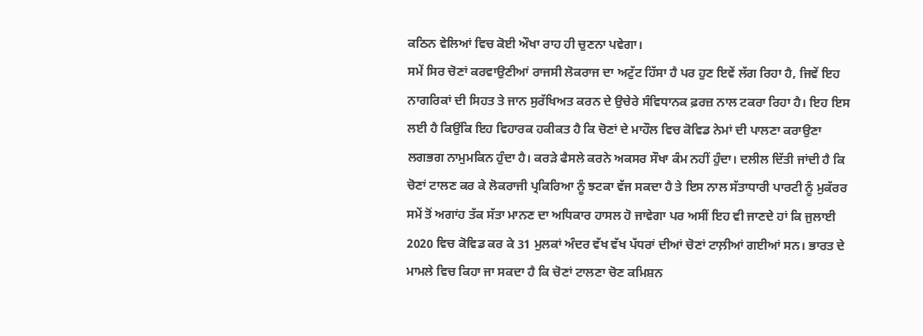ਕਠਿਨ ਵੇਲਿਆਂ ਵਿਚ ਕੋਈ ਔਖਾ ਰਾਹ ਹੀ ਚੁਣਨਾ ਪਵੇਗਾ।
ਸਮੇਂ ਸਿਰ ਚੋਣਾਂ ਕਰਵਾਉਣੀਆਂ ਰਾਜਸੀ ਲੋਕਰਾਜ ਦਾ ਅਟੁੱਟ ਹਿੱਸਾ ਹੈ ਪਰ ਹੁਣ ਇਵੇਂ ਲੱਗ ਰਿਹਾ ਹੈ, ਜਿਵੇਂ ਇਹ ਨਾਗਰਿਕਾਂ ਦੀ ਸਿਹਤ ਤੇ ਜਾਨ ਸੁਰੱਖਿਅਤ ਕਰਨ ਦੇ ਉਚੇਰੇ ਸੰਵਿਧਾਨਕ ਫ਼ਰਜ਼ ਨਾਲ ਟਕਰਾ ਰਿਹਾ ਹੈ। ਇਹ ਇਸ ਲਈ ਹੈ ਕਿਉਂਕਿ ਇਹ ਵਿਹਾਰਕ ਹਕੀਕਤ ਹੈ ਕਿ ਚੋਣਾਂ ਦੇ ਮਾਹੌਲ ਵਿਚ ਕੋਵਿਡ ਨੇਮਾਂ ਦੀ ਪਾਲਣਾ ਕਰਾਉਣਾ ਲਗਭਗ ਨਾਮੁਮਕਿਨ ਹੁੰਦਾ ਹੈ। ਕਰੜੇ ਫੈਸਲੇ ਕਰਨੇ ਅਕਸਰ ਸੌਖਾ ਕੰਮ ਨਹੀਂ ਹੁੰਦਾ। ਦਲੀਲ ਦਿੱਤੀ ਜਾਂਦੀ ਹੈ ਕਿ ਚੋਣਾਂ ਟਾਲਣ ਕਰ ਕੇ ਲੋਕਰਾਜੀ ਪ੍ਰਕਿਰਿਆ ਨੂੰ ਝਟਕਾ ਵੱਜ ਸਕਦਾ ਹੈ ਤੇ ਇਸ ਨਾਲ ਸੱਤਾਧਾਰੀ ਪਾਰਟੀ ਨੂੰ ਮੁਕੱਰਰ ਸਮੇਂ ਤੋਂ ਅਗਾਂਹ ਤੱਕ ਸੱਤਾ ਮਾਨਣ ਦਾ ਅਧਿਕਾਰ ਹਾਸਲ ਹੋ ਜਾਵੇਗਾ ਪਰ ਅਸੀਂ ਇਹ ਵੀ ਜਾਣਦੇ ਹਾਂ ਕਿ ਜੁਲਾਈ 2020 ਵਿਚ ਕੋਵਿਡ ਕਰ ਕੇ 31 ਮੁਲਕਾਂ ਅੰਦਰ ਵੱਖ ਵੱਖ ਪੱਧਰਾਂ ਦੀਆਂ ਚੋਣਾਂ ਟਾਲ਼ੀਆਂ ਗਈਆਂ ਸਨ। ਭਾਰਤ ਦੇ ਮਾਮਲੇ ਵਿਚ ਕਿਹਾ ਜਾ ਸਕਦਾ ਹੈ ਕਿ ਚੋਣਾਂ ਟਾਲਣਾ ਚੋਣ ਕਮਿਸ਼ਨ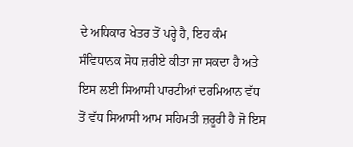ਦੇ ਅਧਿਕਾਰ ਖੇਤਰ ਤੋਂ ਪਰ੍ਹੇ ਹੈ, ਇਹ ਕੰਮ ਸੰਵਿਧਾਨਕ ਸੋਧ ਜ਼ਰੀਏ ਕੀਤਾ ਜਾ ਸਕਦਾ ਹੈ ਅਤੇ ਇਸ ਲਈ ਸਿਆਸੀ ਪਾਰਟੀਆਂ ਦਰਮਿਆਨ ਵੱਧ ਤੋਂ ਵੱਧ ਸਿਆਸੀ ਆਮ ਸਹਿਮਤੀ ਜ਼ਰੂਰੀ ਹੈ ਜੋ ਇਸ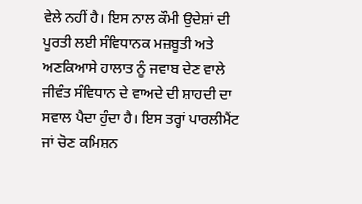ਵੇਲੇ ਨਹੀਂ ਹੈ। ਇਸ ਨਾਲ ਕੌਮੀ ਉਦੇਸ਼ਾਂ ਦੀ ਪੂਰਤੀ ਲਈ ਸੰਵਿਧਾਨਕ ਮਜ਼ਬੂਤੀ ਅਤੇ ਅਣਕਿਆਸੇ ਹਾਲਾਤ ਨੂੰ ਜਵਾਬ ਦੇਣ ਵਾਲੇ ਜੀਵੰਤ ਸੰਵਿਧਾਨ ਦੇ ਵਾਅਦੇ ਦੀ ਸ਼ਾਹਦੀ ਦਾ ਸਵਾਲ ਪੈਦਾ ਹੁੰਦਾ ਹੈ। ਇਸ ਤਰ੍ਹਾਂ ਪਾਰਲੀਮੈਂਟ ਜਾਂ ਚੋਣ ਕਮਿਸ਼ਨ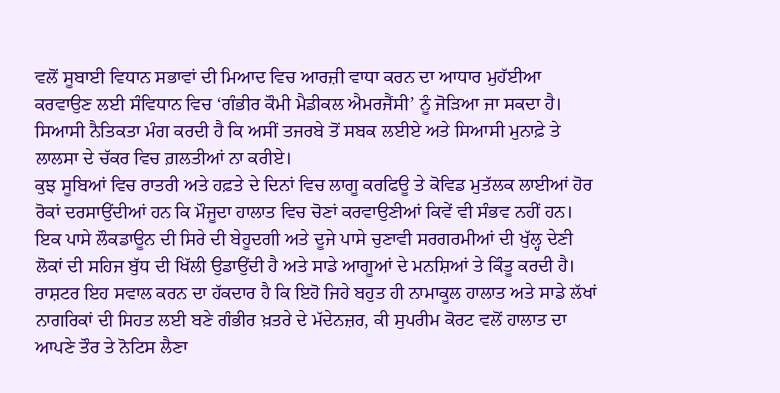ਵਲੋਂ ਸੂਬਾਈ ਵਿਧਾਨ ਸਭਾਵਾਂ ਦੀ ਮਿਆਦ ਵਿਚ ਆਰਜ਼ੀ ਵਾਧਾ ਕਰਨ ਦਾ ਆਧਾਰ ਮੁਹੱਈਆ ਕਰਵਾਉਣ ਲਈ ਸੰਵਿਧਾਨ ਵਿਚ ‘ਗੰਭੀਰ ਕੌਮੀ ਮੈਡੀਕਲ ਐਮਰਜੈਂਸੀ’ ਨੂੰ ਜੋੜਿਆ ਜਾ ਸਕਦਾ ਹੈ। ਸਿਆਸੀ ਨੈਤਿਕਤਾ ਮੰਗ ਕਰਦੀ ਹੈ ਕਿ ਅਸੀਂ ਤਜਰਬੇ ਤੋਂ ਸਬਕ ਲਈਏ ਅਤੇ ਸਿਆਸੀ ਮੁਨਾਫ਼ੇ ਤੇ ਲਾਲਸਾ ਦੇ ਚੱਕਰ ਵਿਚ ਗ਼ਲਤੀਆਂ ਨਾ ਕਰੀਏ।
ਕੁਝ ਸੂਬਿਆਂ ਵਿਚ ਰਾਤਰੀ ਅਤੇ ਹਫ਼ਤੇ ਦੇ ਦਿਨਾਂ ਵਿਚ ਲਾਗੂ ਕਰਫਿਊ ਤੇ ਕੋਵਿਡ ਮੁਤੱਲਕ ਲਾਈਆਂ ਹੋਰ ਰੋਕਾਂ ਦਰਸਾਉਂਦੀਆਂ ਹਨ ਕਿ ਮੌਜੂਦਾ ਹਾਲਾਤ ਵਿਚ ਚੋਣਾਂ ਕਰਵਾਉਣੀਆਂ ਕਿਵੇਂ ਵੀ ਸੰਭਵ ਨਹੀਂ ਹਨ। ਇਕ ਪਾਸੇ ਲੌਕਡਾਊਨ ਦੀ ਸਿਰੇ ਦੀ ਬੇਹੂਦਗੀ ਅਤੇ ਦੂਜੇ ਪਾਸੇ ਚੁਣਾਵੀ ਸਰਗਰਮੀਆਂ ਦੀ ਖੁੱਲ੍ਹ ਦੇਣੀ ਲੋਕਾਂ ਦੀ ਸਹਿਜ ਬੁੱਧ ਦੀ ਖਿੱਲੀ ਉਡਾਉਂਦੀ ਹੈ ਅਤੇ ਸਾਡੇ ਆਗੂਆਂ ਦੇ ਮਨਸ਼ਿਆਂ ਤੇ ਕਿੰਤੂ ਕਰਦੀ ਹੈ। ਰਾਸ਼ਟਰ ਇਹ ਸਵਾਲ ਕਰਨ ਦਾ ਹੱਕਦਾਰ ਹੈ ਕਿ ਇਹੋ ਜਿਹੇ ਬਹੁਤ ਹੀ ਨਾਮਾਕੂਲ ਹਾਲਾਤ ਅਤੇ ਸਾਡੇ ਲੱਖਾਂ ਨਾਗਰਿਕਾਂ ਦੀ ਸਿਹਤ ਲਈ ਬਣੇ ਗੰਭੀਰ ਖ਼ਤਰੇ ਦੇ ਮੱਦੇਨਜ਼ਰ, ਕੀ ਸੁਪਰੀਮ ਕੋਰਟ ਵਲੋਂ ਹਾਲਾਤ ਦਾ ਆਪਣੇ ਤੌਰ ਤੇ ਨੋਟਿਸ ਲੈਣਾ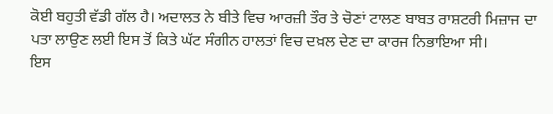ਕੋਈ ਬਹੁਤੀ ਵੱਡੀ ਗੱਲ ਹੈ। ਅਦਾਲਤ ਨੇ ਬੀਤੇ ਵਿਚ ਆਰਜ਼ੀ ਤੌਰ ਤੇ ਚੋਣਾਂ ਟਾਲਣ ਬਾਬਤ ਰਾਸ਼ਟਰੀ ਮਿਜ਼ਾਜ ਦਾ ਪਤਾ ਲਾਉਣ ਲਈ ਇਸ ਤੋਂ ਕਿਤੇ ਘੱਟ ਸੰਗੀਨ ਹਾਲਤਾਂ ਵਿਚ ਦਖ਼ਲ ਦੇਣ ਦਾ ਕਾਰਜ ਨਿਭਾਇਆ ਸੀ।
ਇਸ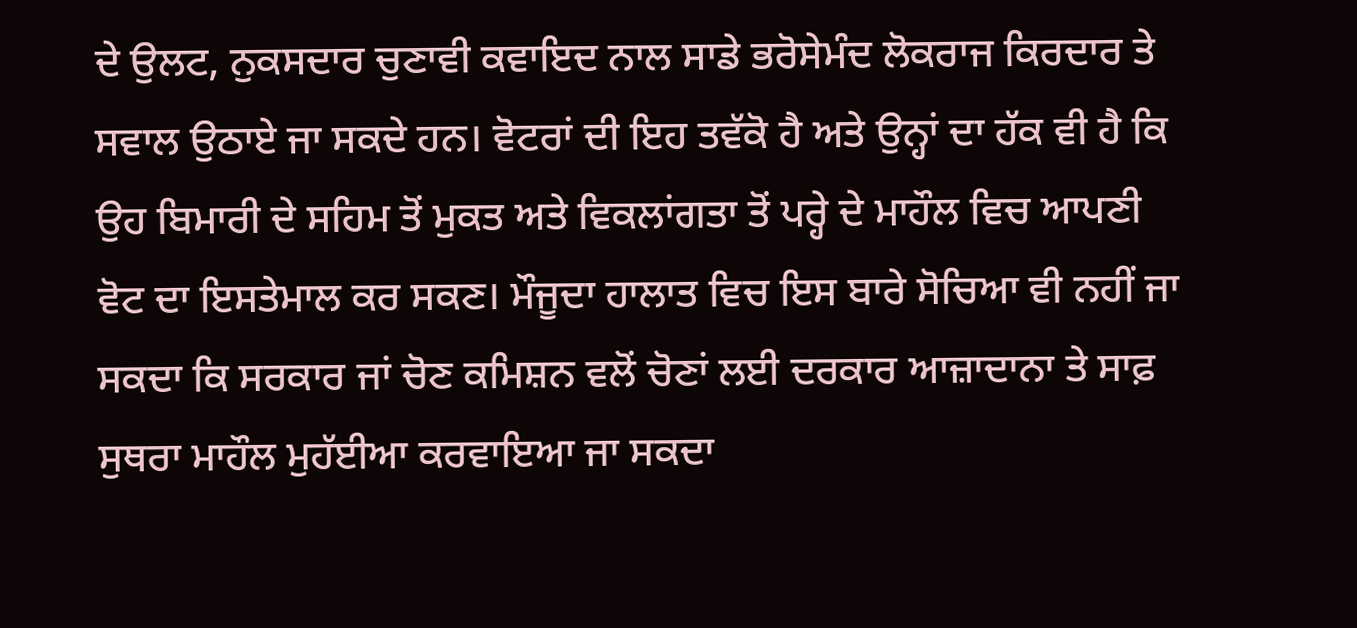ਦੇ ਉਲਟ, ਨੁਕਸਦਾਰ ਚੁਣਾਵੀ ਕਵਾਇਦ ਨਾਲ ਸਾਡੇ ਭਰੋਸੇਮੰਦ ਲੋਕਰਾਜ ਕਿਰਦਾਰ ਤੇ ਸਵਾਲ ਉਠਾਏ ਜਾ ਸਕਦੇ ਹਨ। ਵੋਟਰਾਂ ਦੀ ਇਹ ਤਵੱਕੋ ਹੈ ਅਤੇ ਉਨ੍ਹਾਂ ਦਾ ਹੱਕ ਵੀ ਹੈ ਕਿ ਉਹ ਬਿਮਾਰੀ ਦੇ ਸਹਿਮ ਤੋਂ ਮੁਕਤ ਅਤੇ ਵਿਕਲਾਂਗਤਾ ਤੋਂ ਪਰ੍ਹੇ ਦੇ ਮਾਹੌਲ ਵਿਚ ਆਪਣੀ ਵੋਟ ਦਾ ਇਸਤੇਮਾਲ ਕਰ ਸਕਣ। ਮੌਜੂਦਾ ਹਾਲਾਤ ਵਿਚ ਇਸ ਬਾਰੇ ਸੋਚਿਆ ਵੀ ਨਹੀਂ ਜਾ ਸਕਦਾ ਕਿ ਸਰਕਾਰ ਜਾਂ ਚੋਣ ਕਮਿਸ਼ਨ ਵਲੋਂ ਚੋਣਾਂ ਲਈ ਦਰਕਾਰ ਆਜ਼ਾਦਾਨਾ ਤੇ ਸਾਫ਼ ਸੁਥਰਾ ਮਾਹੌਲ ਮੁਹੱਈਆ ਕਰਵਾਇਆ ਜਾ ਸਕਦਾ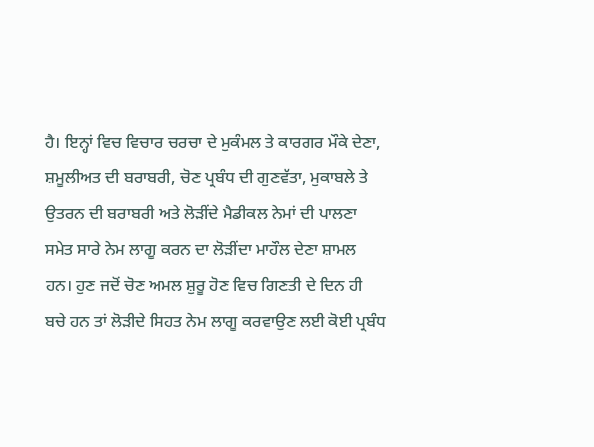ਹੈ। ਇਨ੍ਹਾਂ ਵਿਚ ਵਿਚਾਰ ਚਰਚਾ ਦੇ ਮੁਕੰਮਲ ਤੇ ਕਾਰਗਰ ਮੌਕੇ ਦੇਣਾ, ਸ਼ਮੂਲੀਅਤ ਦੀ ਬਰਾਬਰੀ, ਚੋਣ ਪ੍ਰਬੰਧ ਦੀ ਗੁਣਵੱਤਾ, ਮੁਕਾਬਲੇ ਤੇ ਉਤਰਨ ਦੀ ਬਰਾਬਰੀ ਅਤੇ ਲੋੜੀਂਦੇ ਮੈਡੀਕਲ ਨੇਮਾਂ ਦੀ ਪਾਲਣਾ ਸਮੇਤ ਸਾਰੇ ਨੇਮ ਲਾਗੂ ਕਰਨ ਦਾ ਲੋੜੀਂਦਾ ਮਾਹੌਲ ਦੇਣਾ ਸ਼ਾਮਲ ਹਨ। ਹੁਣ ਜਦੋਂ ਚੋਣ ਅਮਲ ਸ਼ੁਰੂ ਹੋਣ ਵਿਚ ਗਿਣਤੀ ਦੇ ਦਿਨ ਹੀ ਬਚੇ ਹਨ ਤਾਂ ਲੋੜੀਦੇ ਸਿਹਤ ਨੇਮ ਲਾਗੂ ਕਰਵਾਉਣ ਲਈ ਕੋਈ ਪ੍ਰਬੰਧ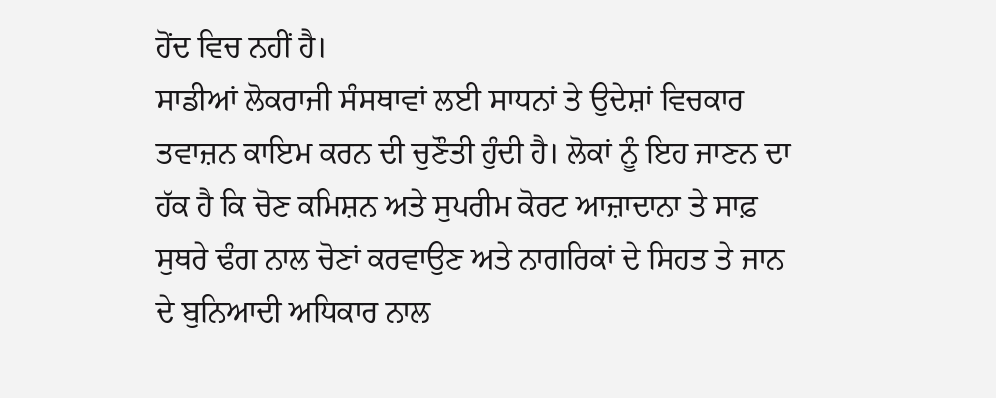ਹੋਂਦ ਵਿਚ ਨਹੀਂ ਹੈ।
ਸਾਡੀਆਂ ਲੋਕਰਾਜੀ ਸੰਸਥਾਵਾਂ ਲਈ ਸਾਧਨਾਂ ਤੇ ਉਦੇਸ਼ਾਂ ਵਿਚਕਾਰ ਤਵਾਜ਼ਨ ਕਾਇਮ ਕਰਨ ਦੀ ਚੁਣੌਤੀ ਹੁੰਦੀ ਹੈ। ਲੋਕਾਂ ਨੂੰ ਇਹ ਜਾਣਨ ਦਾ ਹੱਕ ਹੈ ਕਿ ਚੋਣ ਕਮਿਸ਼ਨ ਅਤੇ ਸੁਪਰੀਮ ਕੋਰਟ ਆਜ਼ਾਦਾਨਾ ਤੇ ਸਾਫ਼ ਸੁਥਰੇ ਢੰਗ ਨਾਲ ਚੋਣਾਂ ਕਰਵਾਉਣ ਅਤੇ ਨਾਗਰਿਕਾਂ ਦੇ ਸਿਹਤ ਤੇ ਜਾਨ ਦੇ ਬੁਨਿਆਦੀ ਅਧਿਕਾਰ ਨਾਲ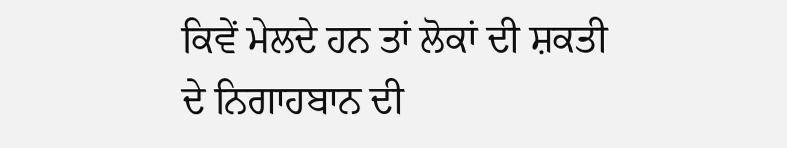ਕਿਵੇਂ ਮੇਲਦੇ ਹਨ ਤਾਂ ਲੋਕਾਂ ਦੀ ਸ਼ਕਤੀ ਦੇ ਨਿਗਾਹਬਾਨ ਦੀ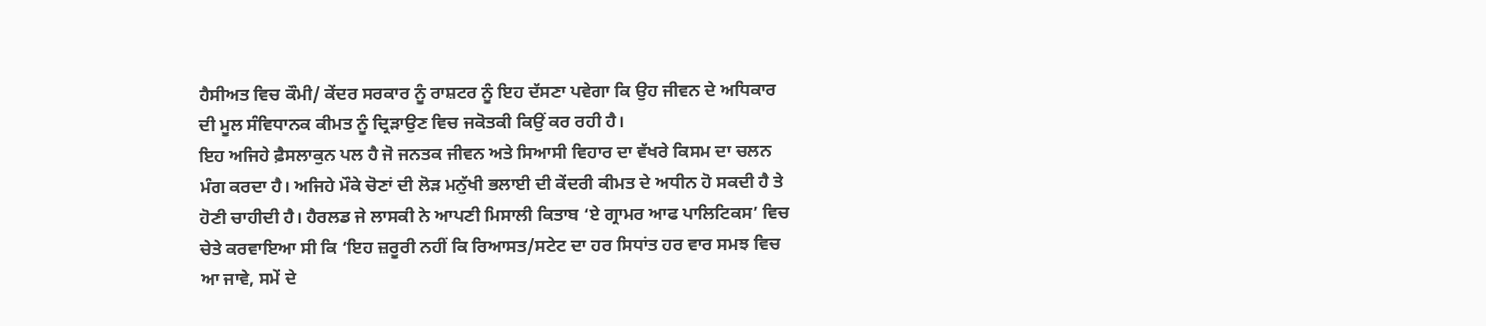ਹੈਸੀਅਤ ਵਿਚ ਕੌਮੀ/ ਕੇਂਦਰ ਸਰਕਾਰ ਨੂੰ ਰਾਸ਼ਟਰ ਨੂੰ ਇਹ ਦੱਸਣਾ ਪਵੇਗਾ ਕਿ ਉਹ ਜੀਵਨ ਦੇ ਅਧਿਕਾਰ ਦੀ ਮੂਲ ਸੰਵਿਧਾਨਕ ਕੀਮਤ ਨੂੰ ਦ੍ਰਿੜਾਉਣ ਵਿਚ ਜਕੋਤਕੀ ਕਿਉਂ ਕਰ ਰਹੀ ਹੈ।
ਇਹ ਅਜਿਹੇ ਫ਼ੈਸਲਾਕੁਨ ਪਲ ਹੈ ਜੋ ਜਨਤਕ ਜੀਵਨ ਅਤੇ ਸਿਆਸੀ ਵਿਹਾਰ ਦਾ ਵੱਖਰੇ ਕਿਸਮ ਦਾ ਚਲਨ ਮੰਗ ਕਰਦਾ ਹੈ। ਅਜਿਹੇ ਮੌਕੇ ਚੋਣਾਂ ਦੀ ਲੋੜ ਮਨੁੱਖੀ ਭਲਾਈ ਦੀ ਕੇਂਦਰੀ ਕੀਮਤ ਦੇ ਅਧੀਨ ਹੋ ਸਕਦੀ ਹੈ ਤੇ ਹੋਣੀ ਚਾਹੀਦੀ ਹੈ। ਹੈਰਲਡ ਜੇ ਲਾਸਕੀ ਨੇ ਆਪਣੀ ਮਿਸਾਲੀ ਕਿਤਾਬ ‘ਏ ਗ੍ਰਾਮਰ ਆਫ ਪਾਲਿਟਿਕਸ’ ਵਿਚ ਚੇਤੇ ਕਰਵਾਇਆ ਸੀ ਕਿ ‘ਇਹ ਜ਼ਰੂਰੀ ਨਹੀਂ ਕਿ ਰਿਆਸਤ/ਸਟੇਟ ਦਾ ਹਰ ਸਿਧਾਂਤ ਹਰ ਵਾਰ ਸਮਝ ਵਿਚ ਆ ਜਾਵੇ, ਸਮੇਂ ਦੇ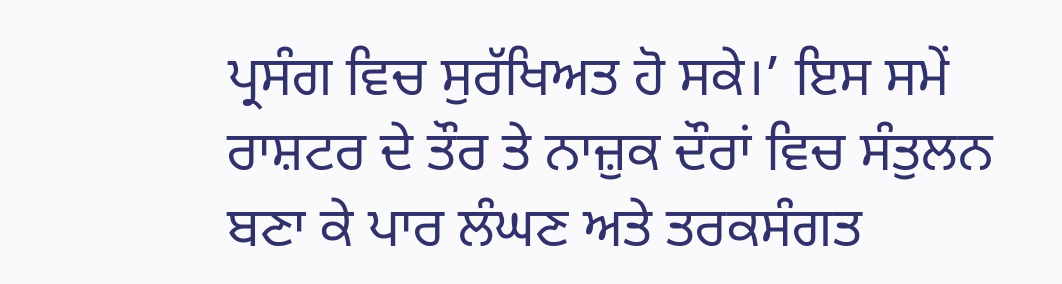ਪ੍ਰਸੰਗ ਵਿਚ ਸੁਰੱਖਿਅਤ ਹੋ ਸਕੇ।’ ਇਸ ਸਮੇਂ ਰਾਸ਼ਟਰ ਦੇ ਤੌਰ ਤੇ ਨਾਜ਼ੁਕ ਦੌਰਾਂ ਵਿਚ ਸੰਤੁਲਨ ਬਣਾ ਕੇ ਪਾਰ ਲੰਘਣ ਅਤੇ ਤਰਕਸੰਗਤ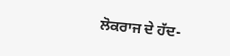ਲੋਕਰਾਜ ਦੇ ਹੱਦ-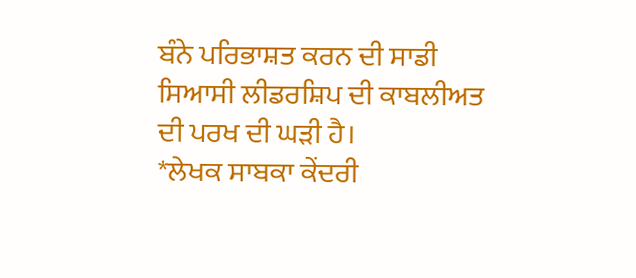ਬੰਨੇ ਪਰਿਭਾਸ਼ਤ ਕਰਨ ਦੀ ਸਾਡੀ ਸਿਆਸੀ ਲੀਡਰਸ਼ਿਪ ਦੀ ਕਾਬਲੀਅਤ ਦੀ ਪਰਖ ਦੀ ਘੜੀ ਹੈ।
*ਲੇਖਕ ਸਾਬਕਾ ਕੇਂਦਰੀ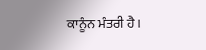ਕਾਨੂੰਨ ਮੰਤਰੀ ਹੈ।